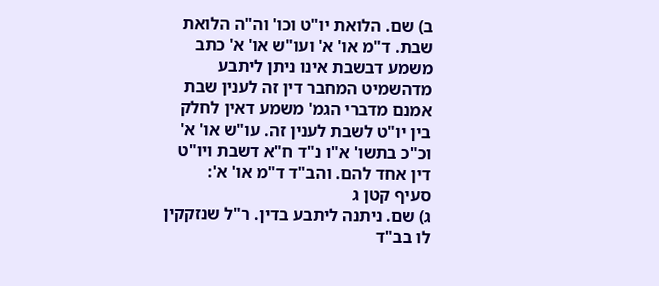ב) שם. הלואת יו"ט וכו' וה"ה הלואת שבת. ד"מ או' א' ועו"ש או' א' כתב משמע דבשבת אינו ניתן ליתבע מדהשמיט המחבר דין זה לענין שבת אמנם מדברי הגמ' משמע דאין לחלק בין יו"ט לשבת לענין זה. עו"ש או' א' וכ"כ בתשו' א"ו נ"ד ח"א דשבת ויו"ט דין אחד להם. והב"ד ד"מ או' א':
סעיף קטן ג
ג) שם. ניתנה ליתבע בדין. ר"ל שנזקקין לו בב"ד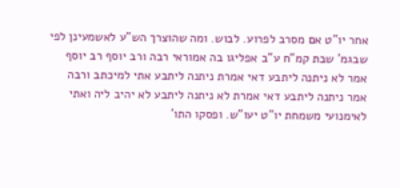אחר יו"ט אם מסרב לפרוע. לבוש. ומה שהוצרך הש"ע לאשמעינן לפי שבגמ' שבת קמ"ח ע"ב אפליגו בה אמוראי רבה ורב יוסף רב יוסף אמר לא ניתנה ליתבע דאי אמרת ניתנה ליתבע אתי למיכתב ורבה אמר ניתנה ליתבע דאי אמרת לא ניתנה ליתבע לא יהיב ליה ואתי לאימנועי משמחת יו"ט יעו"ש. ופסקו התו'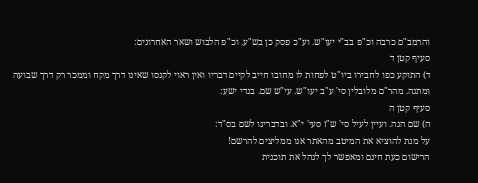והרמב"ם כרבה וכ"פ בב"י יעו"ש. וע"כ פסק כן בש"ע. וכ"פ הלבוש ושאר האחרונים:
סעיף קטן ד
ד) התוקע כפו לחבירו ביו"ט לפחות לו מחובו חייב לקיים דבריו ואין ראוי לקנסו שאינו דרך מקח וממכר רק דרך שבועה ומתנה. מהר"ם מלובלין סי' ע"ב יעו"ש. עי"ש שם. בגדי ישע:
סעיף קטן ה
ה) שם הגה. ועיין לעיל סי' ש"ז סעי' י"א. ובדברינו לשם בס"ד:
על מנת להוציא את המיטב מהאתר אנו ממליצים להרשם!
הרישום כעת חינם ומאפשר לך לנהל את תוכנית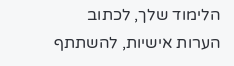הלימוד שלך, לכתוב הערות אישיות, להשתתף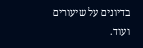בדיונים על שיעורים ועוד.